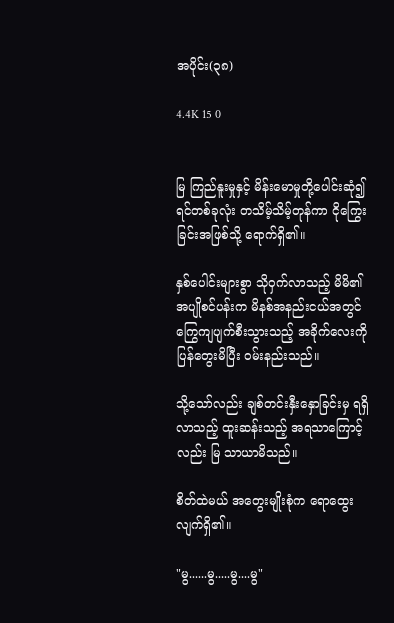အပိုင်း(၃၈)

4.4K 15 0


မြ ကြည်နူးမှုနှင့် မိန်းမောမှုတို့ပေါင်းဆုံ၍ ရင်တစ်ခုလုံး တသိမ့်သိမ့်တုန်ကာ ငိုကြွေးခြင်းအဖြစ်သို့ ရောက်ရှိ၏။

နှစ်ပေါင်းများစွာ သိုဝှက်လာသည့် မိမိ၏ အပျိုစင်ပန်းက မိနစ်အနည်းငယ်အတွင် ကြွေကျပျက်စီးသွားသည့် အခိုက်လေးကို ပြန်တွေးမိပြီး ဝမ်းနည်းသည်။

သို့သော်လည်း ချစ်တင်းနှီးနှောခြင်းမှ ရရှိလာသည့် ထူးဆန်းသည့် အရသာကြောင့်လည်း မြ သာယာမိသည်။

စိတ်ထဲမယ် အတွေးမျိုးစုံက ရောထွေးလျက်ရှိ၏။

"မွ......မွ.....မွ....မွ"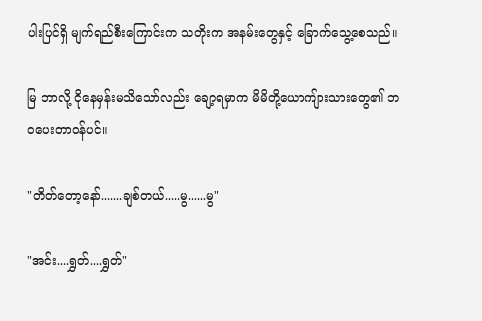ပါးပြင်ရှိ မျက်ရည်စီးကြောင်းက သတိုးက အနမ်းတွေနှင့် ခြောက်သွေ့စေသည်။

မြ ဘာလို့ ငိုနေမှန်းမသိသော်လည်း ချော့ရမှာက မိမိတို့ယောကျ်ားသားတွေ၏ ဘဝပေးတာဝန်ပင်။

"တိတ်တော့နော်.......ချစ်တယ်.....မွ......မွ"

"အင်း....ရွှတ်....ရွှတ်"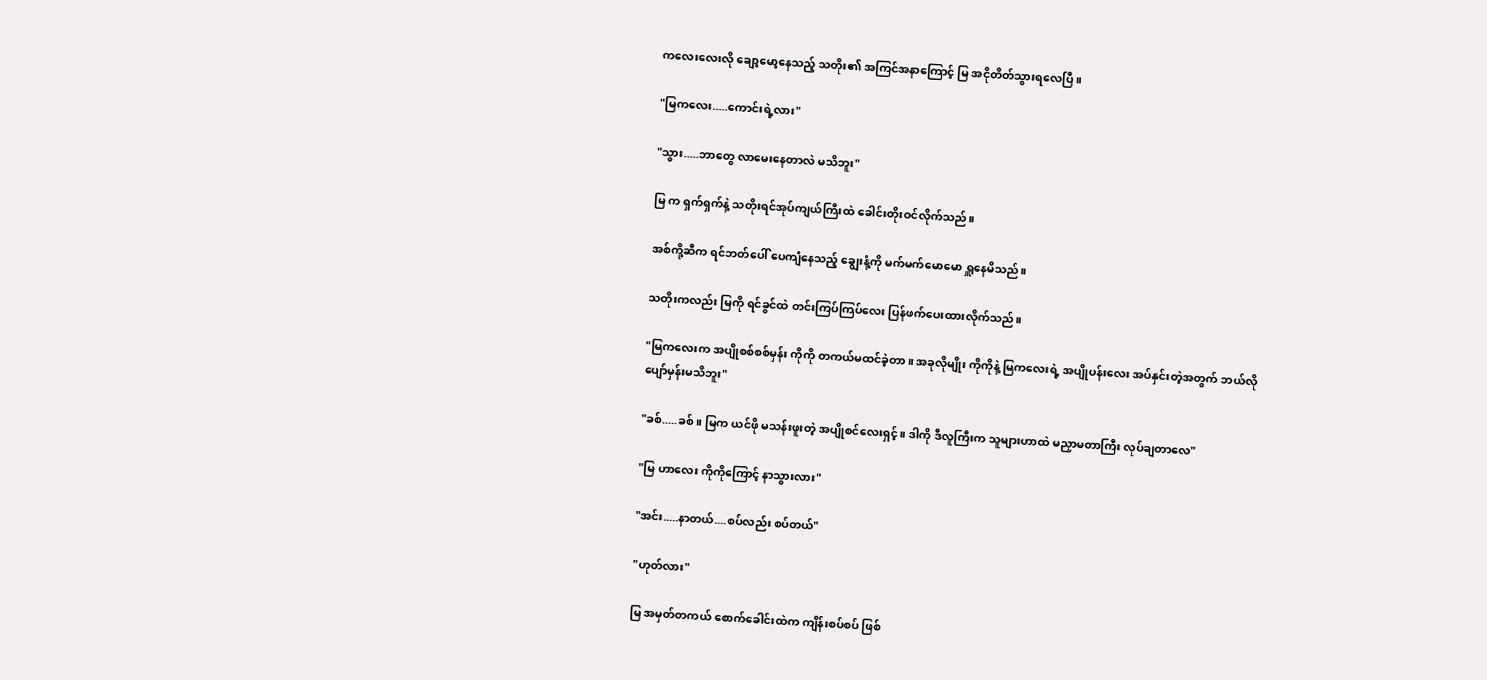ကလေးလေးလို ချော့မော့နေသည့် သတိုး၏ အကြင်အနာကြောင့် မြ အငိုတိတ်သွားရလေပြီ။

"မြကလေး.....ကောင်းရဲ့လား"

"သွား.....ဘာတွေ လာမေးနေတာလဲ မသိဘူး"

မြ က ရှက်ရှက်နဲ့ သတိုးရင်အုပ်ကျယ်ကြီးထဲ ခေါင်းတိုးဝင်လိုက်သည်။

အစ်ကို့ဆီက ရင်ဘတ်ပေါ် ပေကျံနေသည့် ချွေးနံ့ကို မက်မက်မောမော ရှူနေမိသည်။

သတိုးကလည်း မြကို ရင်ခွင်ထဲ တင်းကြပ်ကြပ်လေး ပြန်ဖက်ပေးထားလိုက်သည်။

"မြကလေးက အပျိုစစ်စစ်မှန်း ကိုကို တကယ်မထင်ခဲ့တာ။ အခုလိုမျိုး ကိုကိုနဲ့ မြကလေးရဲ့ အပျိုပန်းလေး အပ်နှင်းတဲ့အတွက် ဘယ်လို ပျော်မှန်းမသိဘူး"

"ခစ်.....ခစ်။ မြက ယင်ဖို မသန်းဖူးတဲ့ အပျိုစင်လေးရှင့်။ ဒါကို ဒီလူကြီးက သူများဟာထဲ မညှာမတာကြီး လုပ်ချတာလေ"

"မြ ဟာလေး ကိုကိုကြောင့် နာသွားလား"

"အင်း.....နာတယ်....စပ်လည်း စပ်တယ်"

"ဟုတ်လား"

မြ အမှတ်တကယ် စောက်ခေါင်းထဲက ကျိန်းစပ်စပ် ဖြစ်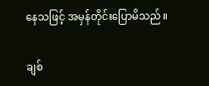နေသဖြင့် အမှန်တိုင်းပြောမိသည်။

ချစ်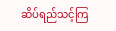ဆိပ်ရည်သင့်ကြ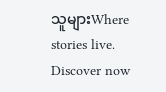သူများWhere stories live. Discover now